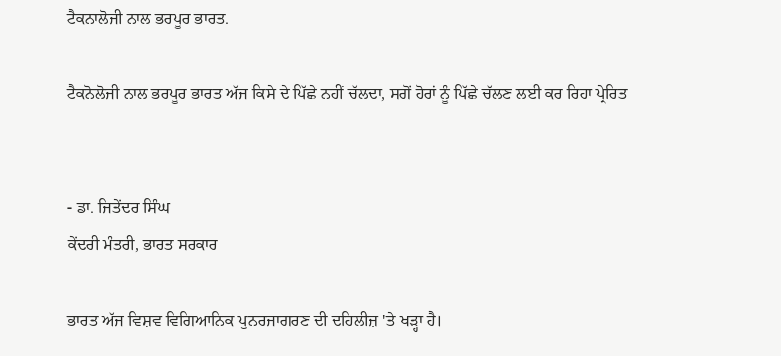ਟੈਕਨਾਲੋਜੀ ਨਾਲ ਭਰਪੂਰ ਭਾਰਤ.

ਟੈਕਨੋਲੋਜੀ ਨਾਲ ਭਰਪੂਰ ਭਾਰਤ ਅੱਜ ਕਿਸੇ ਦੇ ਪਿੱਛੇ ਨਹੀਂ ਚੱਲਦਾ, ਸਗੋਂ ਹੋਰਾਂ ਨੂੰ ਪਿੱਛੇ ਚੱਲਣ ਲਈ ਕਰ ਰਿਹਾ ਪ੍ਰੇਰਿਤ


- ਡਾ. ਜਿਤੇਂਦਰ ਸਿੰਘ
ਕੇਂਦਰੀ ਮੰਤਰੀ, ਭਾਰਤ ਸਰਕਾਰ

ਭਾਰਤ ਅੱਜ ਵਿਸ਼ਵ ਵਿਗਿਆਨਿਕ ਪੁਨਰਜਾਗਰਣ ਦੀ ਦਹਿਲੀਜ਼ 'ਤੇ ਖੜ੍ਹਾ ਹੈ।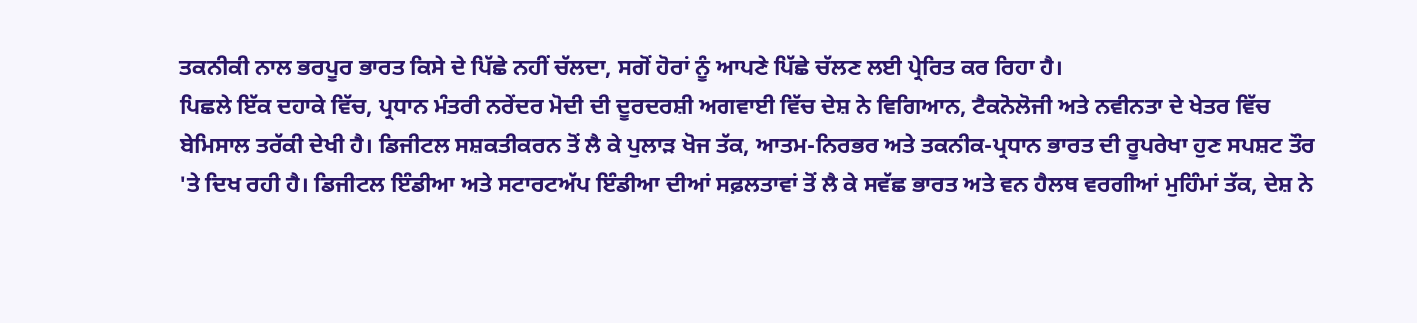ਤਕਨੀਕੀ ਨਾਲ ਭਰਪੂਰ ਭਾਰਤ ਕਿਸੇ ਦੇ ਪਿੱਛੇ ਨਹੀਂ ਚੱਲਦਾ, ਸਗੋਂ ਹੋਰਾਂ ਨੂੰ ਆਪਣੇ ਪਿੱਛੇ ਚੱਲਣ ਲਈ ਪ੍ਰੇਰਿਤ ਕਰ ਰਿਹਾ ਹੈ।
ਪਿਛਲੇ ਇੱਕ ਦਹਾਕੇ ਵਿੱਚ, ਪ੍ਰਧਾਨ ਮੰਤਰੀ ਨਰੇਂਦਰ ਮੋਦੀ ਦੀ ਦੂਰਦਰਸ਼ੀ ਅਗਵਾਈ ਵਿੱਚ ਦੇਸ਼ ਨੇ ਵਿਗਿਆਨ, ਟੈਕਨੋਲੋਜੀ ਅਤੇ ਨਵੀਨਤਾ ਦੇ ਖੇਤਰ ਵਿੱਚ ਬੇਮਿਸਾਲ ਤਰੱਕੀ ਦੇਖੀ ਹੈ। ਡਿਜੀਟਲ ਸਸ਼ਕਤੀਕਰਨ ਤੋਂ ਲੈ ਕੇ ਪੁਲਾੜ ਖੋਜ ਤੱਕ, ਆਤਮ-ਨਿਰਭਰ ਅਤੇ ਤਕਨੀਕ-ਪ੍ਰਧਾਨ ਭਾਰਤ ਦੀ ਰੂਪਰੇਖਾ ਹੁਣ ਸਪਸ਼ਟ ਤੌਰ 'ਤੇ ਦਿਖ ਰਹੀ ਹੈ। ਡਿਜੀਟਲ ਇੰਡੀਆ ਅਤੇ ਸਟਾਰਟਅੱਪ ਇੰਡੀਆ ਦੀਆਂ ਸਫ਼ਲਤਾਵਾਂ ਤੋਂ ਲੈ ਕੇ ਸਵੱਛ ਭਾਰਤ ਅਤੇ ਵਨ ਹੈਲਥ ਵਰਗੀਆਂ ਮੁਹਿੰਮਾਂ ਤੱਕ, ਦੇਸ਼ ਨੇ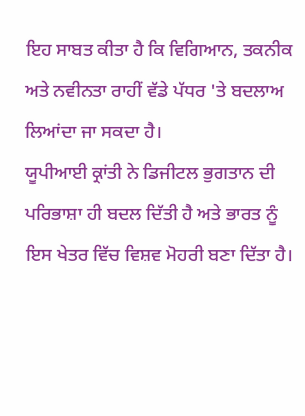ਇਹ ਸਾਬਤ ਕੀਤਾ ਹੈ ਕਿ ਵਿਗਿਆਨ, ਤਕਨੀਕ ਅਤੇ ਨਵੀਨਤਾ ਰਾਹੀਂ ਵੱਡੇ ਪੱਧਰ 'ਤੇ ਬਦਲਾਅ ਲਿਆਂਦਾ ਜਾ ਸਕਦਾ ਹੈ।
ਯੂਪੀਆਈ ਕ੍ਰਾਂਤੀ ਨੇ ਡਿਜੀਟਲ ਭੁਗਤਾਨ ਦੀ ਪਰਿਭਾਸ਼ਾ ਹੀ ਬਦਲ ਦਿੱਤੀ ਹੈ ਅਤੇ ਭਾਰਤ ਨੂੰ ਇਸ ਖੇਤਰ ਵਿੱਚ ਵਿਸ਼ਵ ਮੋਹਰੀ ਬਣਾ ਦਿੱਤਾ ਹੈ।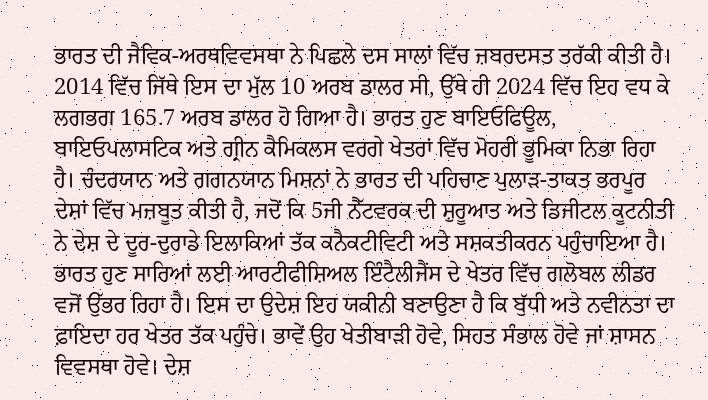ਭਾਰਤ ਦੀ ਜੈਵਿਕ-ਅਰਥਵਿਵਸਥਾ ਨੇ ਪਿਛਲੇ ਦਸ ਸਾਲਾਂ ਵਿੱਚ ਜ਼ਬਰਦਸਤ ਤਰੱਕੀ ਕੀਤੀ ਹੈ। 2014 ਵਿੱਚ ਜਿੱਥੇ ਇਸ ਦਾ ਮੁੱਲ 10 ਅਰਬ ਡਾਲਰ ਸੀ, ਉੱਥੇ ਹੀ 2024 ਵਿੱਚ ਇਹ ਵਧ ਕੇ ਲਗਭਗ 165.7 ਅਰਬ ਡਾਲਰ ਹੋ ਗਿਆ ਹੈ। ਭਾਰਤ ਹੁਣ ਬਾਇਓਫਿਊਲ, ਬਾਇਓਪਲਾਸਟਿਕ ਅਤੇ ਗ੍ਰੀਨ ਕੈਮਿਕਲਸ ਵਰਗੇ ਖੇਤਰਾਂ ਵਿੱਚ ਮੋਹਰੀ ਭੂਮਿਕਾ ਨਿਭਾ ਰਿਹਾ ਹੈ। ਚੰਦਰਯਾਨ ਅਤੇ ਗਗਨਯਾਨ ਮਿਸ਼ਨਾਂ ਨੇ ਭਾਰਤ ਦੀ ਪਹਿਚਾਣ ਪੁਲਾੜ-ਤਾਕਤ ਭਰਪੂਰ ਦੇਸ਼ਾਂ ਵਿੱਚ ਮਜ਼ਬੂਤ ਕੀਤੀ ਹੈ, ਜਦੋਂ ਕਿ 5ਜੀ ਨੈੱਟਵਰਕ ਦੀ ਸ਼ੁਰੂਆਤ ਅਤੇ ਡਿਜੀਟਲ ਕੂਟਨੀਤੀ ਨੇ ਦੇਸ਼ ਦੇ ਦੂਰ-ਦੁਰਾਡੇ ਇਲਾਕਿਆਂ ਤੱਕ ਕਨੈਕਟੀਵਿਟੀ ਅਤੇ ਸਸ਼ਕਤੀਕਰਨ ਪਹੁੰਚਾਇਆ ਹੈ।
ਭਾਰਤ ਹੁਣ ਸਾਰਿਆਂ ਲਈ ਆਰਟੀਫੀਸ਼ਿਅਲ ਇੰਟੈਲੀਜੈਂਸ ਦੇ ਖੇਤਰ ਵਿੱਚ ਗਲੋਬਲ ਲੀਡਰ ਵਜੋਂ ਉੱਭਰ ਰਿਹਾ ਹੈ। ਇਸ ਦਾ ਉਦੇਸ਼ ਇਹ ਯਕੀਨੀ ਬਣਾਉਣਾ ਹੈ ਕਿ ਬੁੱਧੀ ਅਤੇ ਨਵੀਨਤਾ ਦਾ ਫ਼ਾਇਦਾ ਹਰ ਖੇਤਰ ਤੱਕ ਪਹੁੰਚੇ। ਭਾਵੇਂ ਉਹ ਖੇਤੀਬਾੜੀ ਹੋਵੇ, ਸਿਹਤ ਸੰਭਾਲ ਹੋਵੇ ਜਾਂ ਸ਼ਾਸਨ ਵਿਵਸਥਾ ਹੋਵੇ। ਦੇਸ਼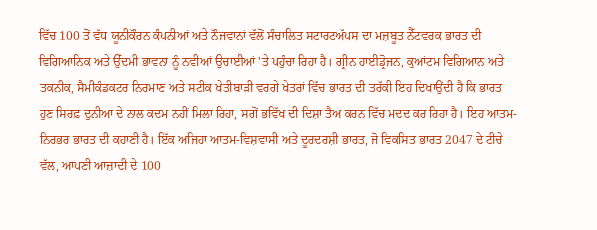ਵਿੱਚ 100 ਤੋਂ ਵੱਧ ਯੂਨੀਕੌਰਨ ਕੰਪਨੀਆਂ ਅਤੇ ਨੌਜਵਾਨਾਂ ਵੱਲੋਂ ਸੰਚਾਲਿਤ ਸਟਾਰਟਅੱਪਸ ਦਾ ਮਜ਼ਬੂਤ ਨੈੱਟਵਰਕ ਭਾਰਤ ਦੀ ਵਿਗਿਆਨਿਕ ਅਤੇ ਉੱਦਮੀ ਭਾਵਨਾ ਨੂੰ ਨਵੀਆਂ ਉਚਾਈਆਂ 'ਤੇ ਪਹੁੰਚਾ ਰਿਹਾ ਹੈ। ਗ੍ਰੀਨ ਹਾਈਡ੍ਰੋਜਨ, ਕੁਆਂਟਮ ਵਿਗਿਆਨ ਅਤੇ ਤਕਨੀਕ, ਸੈਮੀਕੰਡਕਟਰ ਨਿਰਮਾਣ ਅਤੇ ਸਟੀਕ ਖੇਤੀਬਾੜੀ ਵਰਗੇ ਖੇਤਰਾਂ ਵਿੱਚ ਭਾਰਤ ਦੀ ਤਰੱਕੀ ਇਹ ਦਿਖਾਉਂਦੀ ਹੈ ਕਿ ਭਾਰਤ ਹੁਣ ਸਿਰਫ਼ ਦੁਨੀਆ ਦੇ ਨਾਲ ਕਦਮ ਨਹੀਂ ਮਿਲਾ ਰਿਹਾ, ਸਗੋਂ ਭਵਿੱਖ ਦੀ ਦਿਸ਼ਾ ਤੈਅ ਕਰਨ ਵਿੱਚ ਮਦਦ ਕਰ ਰਿਹਾ ਹੈ। ਇਹ ਆਤਮ-ਨਿਰਭਰ ਭਾਰਤ ਦੀ ਕਹਾਣੀ ਹੈ। ਇੱਕ ਅਜਿਹਾ ਆਤਮ-ਵਿਸ਼ਵਾਸੀ ਅਤੇ ਦੂਰਦਰਸ਼ੀ ਭਾਰਤ, ਜੋ ਵਿਕਸਿਤ ਭਾਰਤ 2047 ਦੇ ਟੀਚੇ ਵੱਲ, ਆਪਣੀ ਆਜ਼ਾਦੀ ਦੇ 100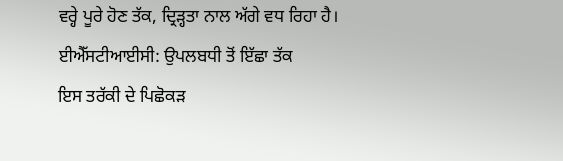ਵਰ੍ਹੇ ਪੂਰੇ ਹੋਣ ਤੱਕ, ਦ੍ਰਿੜ੍ਹਤਾ ਨਾਲ ਅੱਗੇ ਵਧ ਰਿਹਾ ਹੈ।
ਈਐੱਸਟੀਆਈਸੀ: ਉਪਲਬਧੀ ਤੋਂ ਇੱਛਾ ਤੱਕ
ਇਸ ਤਰੱਕੀ ਦੇ ਪਿਛੋਕੜ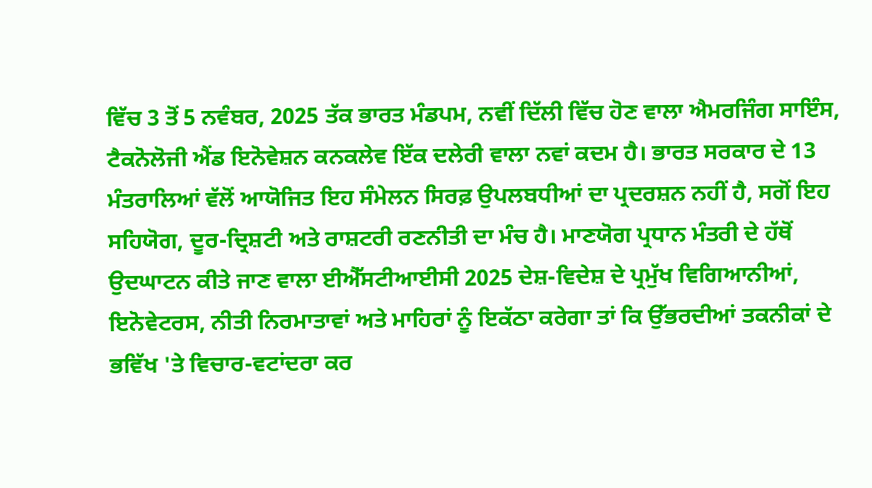ਵਿੱਚ 3 ਤੋਂ 5 ਨਵੰਬਰ, 2025 ਤੱਕ ਭਾਰਤ ਮੰਡਪਮ, ਨਵੀਂ ਦਿੱਲੀ ਵਿੱਚ ਹੋਣ ਵਾਲਾ ਐਮਰਜਿੰਗ ਸਾਇੰਸ, ਟੈਕਨੋਲੋਜੀ ਐਂਡ ਇਨੋਵੇਸ਼ਨ ਕਨਕਲੇਵ ਇੱਕ ਦਲੇਰੀ ਵਾਲਾ ਨਵਾਂ ਕਦਮ ਹੈ। ਭਾਰਤ ਸਰਕਾਰ ਦੇ 13 ਮੰਤਰਾਲਿਆਂ ਵੱਲੋਂ ਆਯੋਜਿਤ ਇਹ ਸੰਮੇਲਨ ਸਿਰਫ਼ ਉਪਲਬਧੀਆਂ ਦਾ ਪ੍ਰਦਰਸ਼ਨ ਨਹੀਂ ਹੈ, ਸਗੋਂ ਇਹ ਸਹਿਯੋਗ, ਦੂਰ-ਦ੍ਰਿਸ਼ਟੀ ਅਤੇ ਰਾਸ਼ਟਰੀ ਰਣਨੀਤੀ ਦਾ ਮੰਚ ਹੈ। ਮਾਣਯੋਗ ਪ੍ਰਧਾਨ ਮੰਤਰੀ ਦੇ ਹੱਥੋਂ ਉਦਘਾਟਨ ਕੀਤੇ ਜਾਣ ਵਾਲਾ ਈਐੱਸਟੀਆਈਸੀ 2025 ਦੇਸ਼-ਵਿਦੇਸ਼ ਦੇ ਪ੍ਰਮੁੱਖ ਵਿਗਿਆਨੀਆਂ, ਇਨੋਵੇਟਰਸ, ਨੀਤੀ ਨਿਰਮਾਤਾਵਾਂ ਅਤੇ ਮਾਹਿਰਾਂ ਨੂੰ ਇਕੱਠਾ ਕਰੇਗਾ ਤਾਂ ਕਿ ਉੱਭਰਦੀਆਂ ਤਕਨੀਕਾਂ ਦੇ ਭਵਿੱਖ 'ਤੇ ਵਿਚਾਰ-ਵਟਾਂਦਰਾ ਕਰ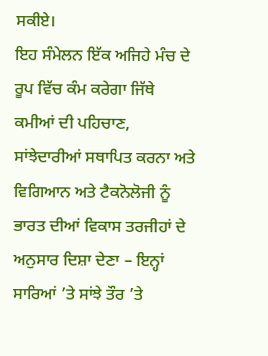ਸਕੀਏ।
ਇਹ ਸੰਮੇਲਨ ਇੱਕ ਅਜਿਹੇ ਮੰਚ ਦੇ ਰੂਪ ਵਿੱਚ ਕੰਮ ਕਰੇਗਾ ਜਿੱਥੇ ਕਮੀਆਂ ਦੀ ਪਹਿਚਾਣ, ਸਾਂਝੇਦਾਰੀਆਂ ਸਥਾਪਿਤ ਕਰਨਾ ਅਤੇ ਵਿਗਿਆਨ ਅਤੇ ਟੈਕਨੋਲੋਜੀ ਨੂੰ ਭਾਰਤ ਦੀਆਂ ਵਿਕਾਸ ਤਰਜੀਹਾਂ ਦੇ ਅਨੁਸਾਰ ਦਿਸ਼ਾ ਦੇਣਾ – ਇਨ੍ਹਾਂ ਸਾਰਿਆਂ ’ਤੇ ਸਾਂਝੇ ਤੌਰ ’ਤੇ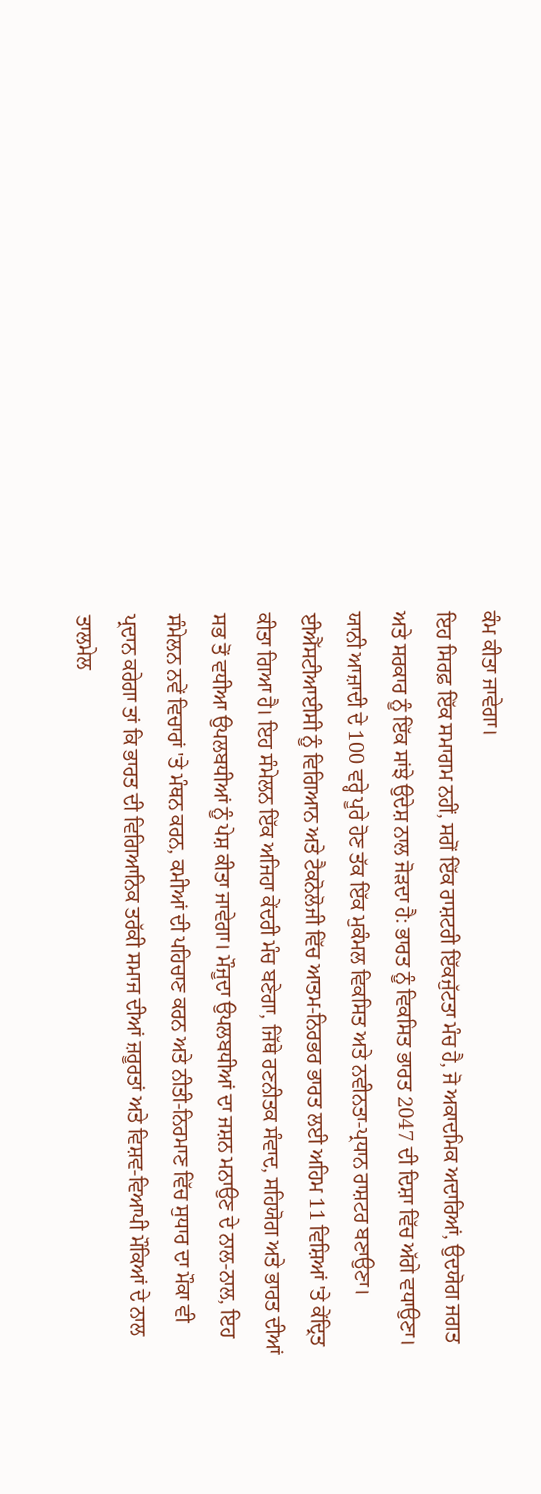ਕੰਮ ਕੀਤਾ ਜਾਵੇਗਾ।
ਇਹ ਸਿਰਫ਼ ਇੱਕ ਸਮਾਗਮ ਨਹੀਂ, ਸਗੋਂ ਇੱਕ ਰਾਸ਼ਟਰੀ ਇੱਕਜੁੱਟਤਾ ਮੰਚ ਹੈ, ਜੋ ਅਕਾਦਮਿਕ ਅਦਾਰਿਆਂ, ਉਦਯੋਗ ਜਗਤ ਅਤੇ ਸਰਕਾਰ ਨੂੰ ਇੱਕ ਸਾਂਝੇ ਉਦੇਸ਼ ਨਾਲ ਜੋੜਦਾ ਹੈ: ਭਾਰਤ ਨੂੰ ਵਿਕਸਿਤ ਭਾਰਤ 2047 ਦੀ ਦਿਸ਼ਾ ਵਿੱਚ ਅੱਗੇ ਵਧਾਉਣਾ। ਯਾਨੀ ਆਜ਼ਾਦੀ ਦੇ 100 ਵਰ੍ਹੇ ਪੂਰੇ ਹੋਣ ਤੱਕ ਇੱਕ ਮੁਕੰਮਲ ਵਿਕਸਿਤ ਅਤੇ ਨਵੀਨਤਾ-ਪ੍ਰਧਾਨ ਰਾਸ਼ਟਰ ਬਣਾਉਣਾ।
ਈਐੱਸਟੀਆਈਸੀ ਨੂੰ ਵਿਗਿਆਨ ਅਤੇ ਟੈਕਨੋਲੋਜੀ ਵਿੱਚ ਆਤਮ-ਨਿਰਭਰ ਭਾਰਤ ਲਈ ਅਹਿਮ 11 ਵਿਸ਼ਿਆਂ 'ਤੇ ਕੇਂਦ੍ਰਿਤ ਕੀਤਾ ਗਿਆ ਹੈ। ਇਹ ਸੰਮੇਲਨ ਇੱਕ ਅਜਿਹਾ ਕੇਂਦਰੀ ਮੰਚ ਬਣੇਗਾ, ਜਿੱਥੇ ਰਣਨੀਤਕ ਸੰਵਾਦ, ਸਹਿਯੋਗ ਅਤੇ ਭਾਰਤ ਦੀਆਂ ਸਭ ਤੋਂ ਵਧੀਆ ਉਪਲਬਧੀਆਂ ਨੂੰ ਪੇਸ਼ ਕੀਤਾ ਜਾਵੇਗਾ। ਮੌਜੂਦਾ ਉਪਲਬਧੀਆਂ ਦਾ ਜਸ਼ਨ ਮਨਾਉਣ ਦੇ ਨਾਲ-ਨਾਲ, ਇਹ ਸੰਮੇਲਨ ਨਵੇਂ ਵਿਚਾਰਾਂ 'ਤੇ ਮੰਥਨ ਕਰਨ, ਕਮੀਆਂ ਦੀ ਪਹਿਚਾਣ ਕਰਨ ਅਤੇ ਨੀਤੀ-ਨਿਰਮਾਣ ਵਿੱਚ ਸੁਧਾਰ ਦਾ ਮੌਕਾ ਵੀ ਪ੍ਰਦਾਨ ਕਰੇਗਾ ਤਾਂ ਕਿ ਭਾਰਤ ਦੀ ਵਿਗਿਆਨਿਕ ਤਰੱਕੀ ਸਮਾਜ ਦੀਆਂ ਜ਼ਰੂਰਤਾਂ ਅਤੇ ਵਿਸ਼ਵ-ਵਿਆਪੀ ਮੌਕਿਆਂ ਦੇ ਨਾਲ ਤਾਲਮੇਲ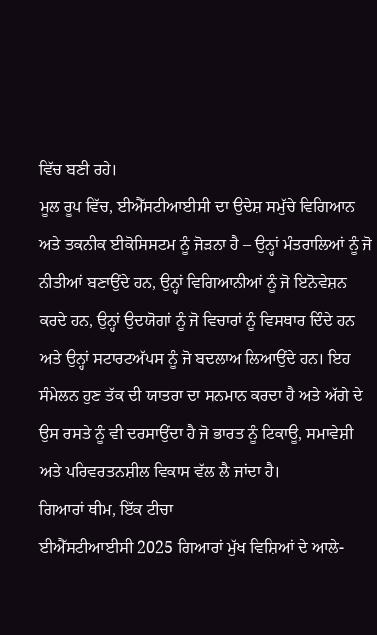ਵਿੱਚ ਬਣੀ ਰਹੇ।
ਮੂਲ ਰੂਪ ਵਿੱਚ, ਈਐੱਸਟੀਆਈਸੀ ਦਾ ਉਦੇਸ਼ ਸਮੁੱਚੇ ਵਿਗਿਆਨ ਅਤੇ ਤਕਨੀਕ ਈਕੋਸਿਸਟਮ ਨੂੰ ਜੋੜਨਾ ਹੈ – ਉਨ੍ਹਾਂ ਮੰਤਰਾਲਿਆਂ ਨੂੰ ਜੋ ਨੀਤੀਆਂ ਬਣਾਉਂਦੇ ਹਨ, ਉਨ੍ਹਾਂ ਵਿਗਿਆਨੀਆਂ ਨੂੰ ਜੋ ਇਨੋਵੇਸ਼ਨ ਕਰਦੇ ਹਨ, ਉਨ੍ਹਾਂ ਉਦਯੋਗਾਂ ਨੂੰ ਜੋ ਵਿਚਾਰਾਂ ਨੂੰ ਵਿਸਥਾਰ ਦਿੰਦੇ ਹਨ ਅਤੇ ਉਨ੍ਹਾਂ ਸਟਾਰਟਅੱਪਸ ਨੂੰ ਜੋ ਬਦਲਾਅ ਲਿਆਉਂਦੇ ਹਨ। ਇਹ ਸੰਮੇਲਨ ਹੁਣ ਤੱਕ ਦੀ ਯਾਤਰਾ ਦਾ ਸਨਮਾਨ ਕਰਦਾ ਹੈ ਅਤੇ ਅੱਗੇ ਦੇ ਉਸ ਰਸਤੇ ਨੂੰ ਵੀ ਦਰਸਾਉਂਦਾ ਹੈ ਜੋ ਭਾਰਤ ਨੂੰ ਟਿਕਾਊ, ਸਮਾਵੇਸ਼ੀ ਅਤੇ ਪਰਿਵਰਤਨਸ਼ੀਲ ਵਿਕਾਸ ਵੱਲ ਲੈ ਜਾਂਦਾ ਹੈ।
ਗਿਆਰਾਂ ਥੀਮ, ਇੱਕ ਟੀਚਾ
ਈਐੱਸਟੀਆਈਸੀ 2025 ਗਿਆਰਾਂ ਮੁੱਖ ਵਿਸ਼ਿਆਂ ਦੇ ਆਲੇ-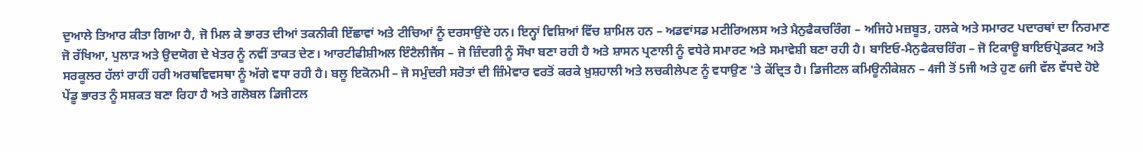ਦੁਆਲੇ ਤਿਆਰ ਕੀਤਾ ਗਿਆ ਹੈ, ਜੋ ਮਿਲ ਕੇ ਭਾਰਤ ਦੀਆਂ ਤਕਨੀਕੀ ਇੱਛਾਵਾਂ ਅਤੇ ਟੀਚਿਆਂ ਨੂੰ ਦਰਸਾਉਂਦੇ ਹਨ। ਇਨ੍ਹਾਂ ਵਿਸ਼ਿਆਂ ਵਿੱਚ ਸ਼ਾਮਿਲ ਹਨ – ਅਡਵਾਂਸਡ ਮਟੀਰਿਅਲਸ ਅਤੇ ਮੈਨੁਫੈਕਚਰਿੰਗ – ਅਜਿਹੇ ਮਜ਼ਬੂਤ, ਹਲਕੇ ਅਤੇ ਸਮਾਰਟ ਪਦਾਰਥਾਂ ਦਾ ਨਿਰਮਾਣ ਜੋ ਰੱਖਿਆ, ਪੁਲਾੜ ਅਤੇ ਉਦਯੋਗ ਦੇ ਖੇਤਰ ਨੂੰ ਨਵੀਂ ਤਾਕਤ ਦੇਣ। ਆਰਟੀਫੀਸ਼ੀਅਲ ਇੰਟੈਲੀਜੈਂਸ – ਜੋ ਜ਼ਿੰਦਗੀ ਨੂੰ ਸੌਖਾ ਬਣਾ ਰਹੀ ਹੈ ਅਤੇ ਸ਼ਾਸਨ ਪ੍ਰਣਾਲੀ ਨੂੰ ਵਧੇਰੇ ਸਮਾਰਟ ਅਤੇ ਸਮਾਵੇਸ਼ੀ ਬਣਾ ਰਹੀ ਹੈ। ਬਾਇਓ-ਮੈਨੁਫੈਕਚਰਿੰਗ – ਜੋ ਟਿਕਾਊ ਬਾਇਓਪ੍ਰੋਡਕਟ ਅਤੇ ਸਰਕੂਲਰ ਹੱਲਾਂ ਰਾਹੀਂ ਹਰੀ ਅਰਥਵਿਵਸਥਾ ਨੂੰ ਅੱਗੇ ਵਧਾ ਰਹੀ ਹੈ। ਬਲੂ ਇਕੋਨਮੀ – ਜੋ ਸਮੁੰਦਰੀ ਸਰੋਤਾਂ ਦੀ ਜ਼ਿੰਮੇਵਾਰ ਵਰਤੋਂ ਕਰਕੇ ਖ਼ੁਸ਼ਹਾਲੀ ਅਤੇ ਲਚਕੀਲੇਪਣ ਨੂੰ ਵਧਾਉਣ 'ਤੇ ਕੇਂਦ੍ਰਿਤ ਹੈ। ਡਿਜੀਟਲ ਕਮਿਊਨੀਕੇਸ਼ਨ – 4ਜੀ ਤੋਂ 5ਜੀ ਅਤੇ ਹੁਣ 6ਜੀ ਵੱਲ ਵੱਧਦੇ ਹੋਏ ਪੇਂਡੂ ਭਾਰਤ ਨੂੰ ਸਸ਼ਕਤ ਬਣਾ ਰਿਹਾ ਹੈ ਅਤੇ ਗਲੋਬਲ ਡਿਜੀਟਲ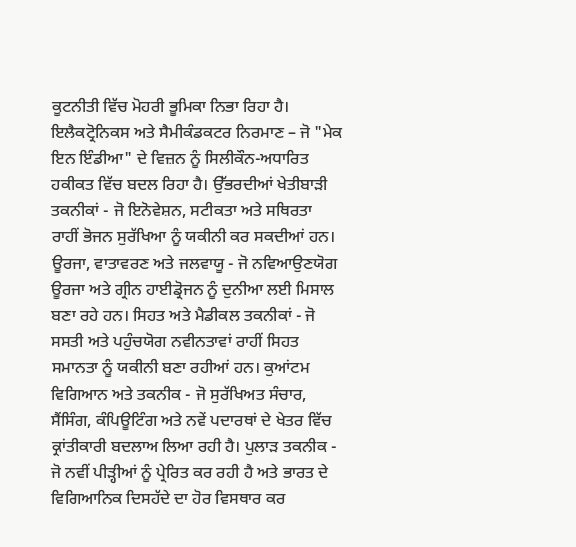ਕੂਟਨੀਤੀ ਵਿੱਚ ਮੋਹਰੀ ਭੂਮਿਕਾ ਨਿਭਾ ਰਿਹਾ ਹੈ। ਇਲੈਕਟ੍ਰੋਨਿਕਸ ਅਤੇ ਸੈਮੀਕੰਡਕਟਰ ਨਿਰਮਾਣ – ਜੋ "ਮੇਕ ਇਨ ਇੰਡੀਆ" ਦੇ ਵਿਜ਼ਨ ਨੂੰ ਸਿਲੀਕੌਨ-ਅਧਾਰਿਤ ਹਕੀਕਤ ਵਿੱਚ ਬਦਲ ਰਿਹਾ ਹੈ। ਉੱਭਰਦੀਆਂ ਖੇਤੀਬਾੜੀ ਤਕਨੀਕਾਂ - ਜੋ ਇਨੋਵੇਸ਼ਨ, ਸਟੀਕਤਾ ਅਤੇ ਸਥਿਰਤਾ ਰਾਹੀਂ ਭੋਜਨ ਸੁਰੱਖਿਆ ਨੂੰ ਯਕੀਨੀ ਕਰ ਸਕਦੀਆਂ ਹਨ। ਊਰਜਾ, ਵਾਤਾਵਰਣ ਅਤੇ ਜਲਵਾਯੂ - ਜੋ ਨਵਿਆਉਣਯੋਗ ਊਰਜਾ ਅਤੇ ਗ੍ਰੀਨ ਹਾਈਡ੍ਰੋਜਨ ਨੂੰ ਦੁਨੀਆ ਲਈ ਮਿਸਾਲ ਬਣਾ ਰਹੇ ਹਨ। ਸਿਹਤ ਅਤੇ ਮੈਡੀਕਲ ਤਕਨੀਕਾਂ - ਜੋ ਸਸਤੀ ਅਤੇ ਪਹੁੰਚਯੋਗ ਨਵੀਨਤਾਵਾਂ ਰਾਹੀਂ ਸਿਹਤ ਸਮਾਨਤਾ ਨੂੰ ਯਕੀਨੀ ਬਣਾ ਰਹੀਆਂ ਹਨ। ਕੁਆਂਟਮ ਵਿਗਿਆਨ ਅਤੇ ਤਕਨੀਕ - ਜੋ ਸੁਰੱਖਿਅਤ ਸੰਚਾਰ, ਸੈਂਸਿੰਗ, ਕੰਪਿਊਟਿੰਗ ਅਤੇ ਨਵੇਂ ਪਦਾਰਥਾਂ ਦੇ ਖੇਤਰ ਵਿੱਚ ਕ੍ਰਾਂਤੀਕਾਰੀ ਬਦਲਾਅ ਲਿਆ ਰਹੀ ਹੈ। ਪੁਲਾੜ ਤਕਨੀਕ - ਜੋ ਨਵੀਂ ਪੀੜ੍ਹੀਆਂ ਨੂੰ ਪ੍ਰੇਰਿਤ ਕਰ ਰਹੀ ਹੈ ਅਤੇ ਭਾਰਤ ਦੇ ਵਿਗਿਆਨਿਕ ਦਿਸਹੱਦੇ ਦਾ ਹੋਰ ਵਿਸਥਾਰ ਕਰ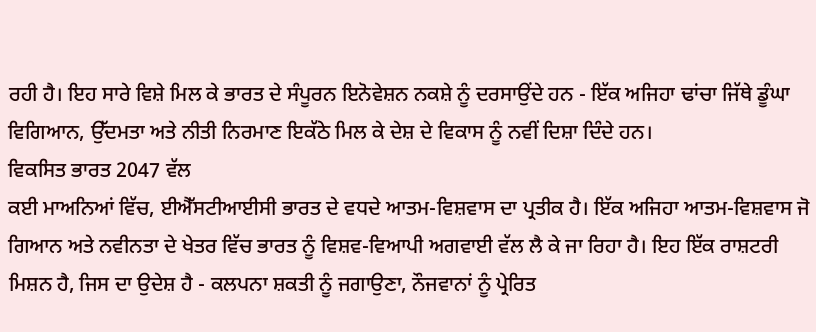ਰਹੀ ਹੈ। ਇਹ ਸਾਰੇ ਵਿਸ਼ੇ ਮਿਲ ਕੇ ਭਾਰਤ ਦੇ ਸੰਪੂਰਨ ਇਨੋਵੇਸ਼ਨ ਨਕਸ਼ੇ ਨੂੰ ਦਰਸਾਉਂਦੇ ਹਨ - ਇੱਕ ਅਜਿਹਾ ਢਾਂਚਾ ਜਿੱਥੇ ਡੂੰਘਾ ਵਿਗਿਆਨ, ਉੱਦਮਤਾ ਅਤੇ ਨੀਤੀ ਨਿਰਮਾਣ ਇਕੱਠੇ ਮਿਲ ਕੇ ਦੇਸ਼ ਦੇ ਵਿਕਾਸ ਨੂੰ ਨਵੀਂ ਦਿਸ਼ਾ ਦਿੰਦੇ ਹਨ।
ਵਿਕਸਿਤ ਭਾਰਤ 2047 ਵੱਲ
ਕਈ ਮਾਅਨਿਆਂ ਵਿੱਚ, ਈਐੱਸਟੀਆਈਸੀ ਭਾਰਤ ਦੇ ਵਧਦੇ ਆਤਮ-ਵਿਸ਼ਵਾਸ ਦਾ ਪ੍ਰਤੀਕ ਹੈ। ਇੱਕ ਅਜਿਹਾ ਆਤਮ-ਵਿਸ਼ਵਾਸ ਜੋ ਗਿਆਨ ਅਤੇ ਨਵੀਨਤਾ ਦੇ ਖੇਤਰ ਵਿੱਚ ਭਾਰਤ ਨੂੰ ਵਿਸ਼ਵ-ਵਿਆਪੀ ਅਗਵਾਈ ਵੱਲ ਲੈ ਕੇ ਜਾ ਰਿਹਾ ਹੈ। ਇਹ ਇੱਕ ਰਾਸ਼ਟਰੀ ਮਿਸ਼ਨ ਹੈ, ਜਿਸ ਦਾ ਉਦੇਸ਼ ਹੈ - ਕਲਪਨਾ ਸ਼ਕਤੀ ਨੂੰ ਜਗਾਉਣਾ, ਨੌਜਵਾਨਾਂ ਨੂੰ ਪ੍ਰੇਰਿਤ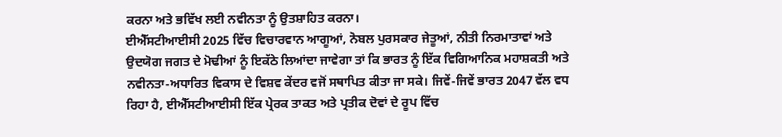ਕਰਨਾ ਅਤੇ ਭਵਿੱਖ ਲਈ ਨਵੀਨਤਾ ਨੂੰ ਉਤਸ਼ਾਹਿਤ ਕਰਨਾ।
ਈਐੱਸਟੀਆਈਸੀ 2025 ਵਿੱਚ ਵਿਚਾਰਵਾਨ ਆਗੂਆਂ, ਨੋਬਲ ਪੁਰਸਕਾਰ ਜੇਤੂਆਂ, ਨੀਤੀ ਨਿਰਮਾਤਾਵਾਂ ਅਤੇ ਉਦਯੋਗ ਜਗਤ ਦੇ ਮੋਢੀਆਂ ਨੂੰ ਇਕੱਠੇ ਲਿਆਂਦਾ ਜਾਵੇਗਾ ਤਾਂ ਕਿ ਭਾਰਤ ਨੂੰ ਇੱਕ ਵਿਗਿਆਨਿਕ ਮਹਾਸ਼ਕਤੀ ਅਤੇ ਨਵੀਨਤਾ-ਅਧਾਰਿਤ ਵਿਕਾਸ ਦੇ ਵਿਸ਼ਵ ਕੇਂਦਰ ਵਜੋਂ ਸਥਾਪਿਤ ਕੀਤਾ ਜਾ ਸਕੇ। ਜਿਵੇਂ-ਜਿਵੇਂ ਭਾਰਤ 2047 ਵੱਲ ਵਧ ਰਿਹਾ ਹੈ, ਈਐੱਸਟੀਆਈਸੀ ਇੱਕ ਪ੍ਰੇਰਕ ਤਾਕਤ ਅਤੇ ਪ੍ਰਤੀਕ ਦੋਵਾਂ ਦੇ ਰੂਪ ਵਿੱਚ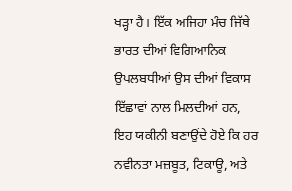ਖੜ੍ਹਾ ਹੈ। ਇੱਕ ਅਜਿਹਾ ਮੰਚ ਜਿੱਥੇ ਭਾਰਤ ਦੀਆਂ ਵਿਗਿਆਨਿਕ ਉਪਲਬਧੀਆਂ ਉਸ ਦੀਆਂ ਵਿਕਾਸ ਇੱਛਾਵਾਂ ਨਾਲ ਮਿਲਦੀਆਂ ਹਨ, ਇਹ ਯਕੀਨੀ ਬਣਾਉਂਦੇ ਹੋਏ ਕਿ ਹਰ ਨਵੀਨਤਾ ਮਜ਼ਬੂਤ, ਟਿਕਾਊ, ਅਤੇ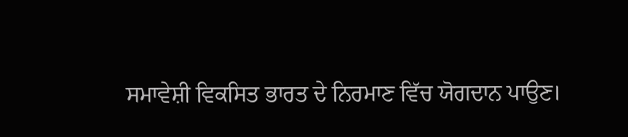ਸਮਾਵੇਸ਼ੀ ਵਿਕਸਿਤ ਭਾਰਤ ਦੇ ਨਿਰਮਾਣ ਵਿੱਚ ਯੋਗਦਾਨ ਪਾਉਣ।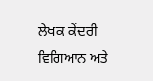ਲੇਖਕ ਕੇਂਦਰੀ ਵਿਗਿਆਨ ਅਤੇ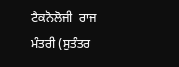ਟੈਕਨੋਲੋਜੀ  ਰਾਜ ਮੰਤਰੀ (ਸੁਤੰਤਰ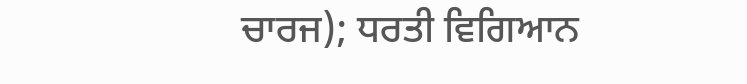ਚਾਰਜ); ਧਰਤੀ ਵਿਗਿਆਨ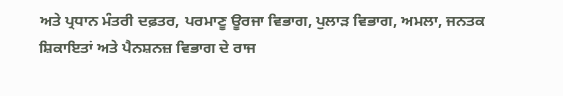ਅਤੇ ਪ੍ਰਧਾਨ ਮੰਤਰੀ ਦਫ਼ਤਰ, ਪਰਮਾਣੂ ਊਰਜਾ ਵਿਭਾਗ, ਪੁਲਾੜ ਵਿਭਾਗ, ਅਮਲਾ, ਜਨਤਕ ਸ਼ਿਕਾਇਤਾਂ ਅਤੇ ਪੈਨਸ਼ਨਜ਼ ਵਿਭਾਗ ਦੇ ਰਾਜ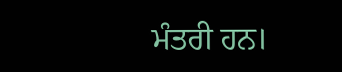ਮੰਤਰੀ ਹਨ।